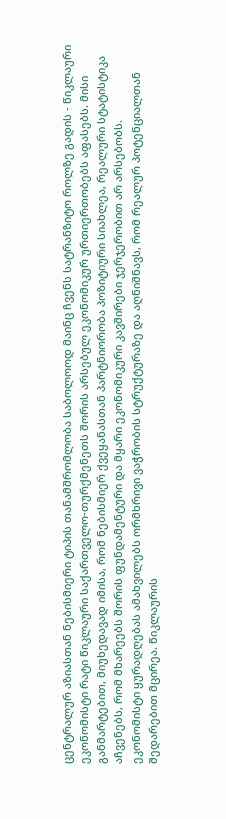ცენტრალურ აზიასთან ნებისმიერი ტიპის თანამშრომლობა საბოლოოდ მაინც ჩვენს სატრანზიტო როლზე გადის - წიკლაური
ეკონომისტი რატი წიკლაური საქართველო-თურქმენეთს შორის არსებულ ეკონომიკურ ურთიერთობებს აფასებს. მისი განმარტებით, მიუხედავად იმისა, რომ ნებისმიერ ქვეყანასთან პარტნიორობა პოზიტიური სიახლეა, რეალური სტატისტიკა აჩვენებს, რომ მხარეებს შორის ფუნდამენტური და მყარი ეკონომიკური კავშირები ჯერჯერობით არ არსებობს.
ეკონომისტი ყურადღებას ამახვილებს ორმხრივი ვაჭრობის სტრუქტურაზე და აღნიშნავს, რომ რეალურ პოტენციალთან შედარებით მცირეა. წიკლაურის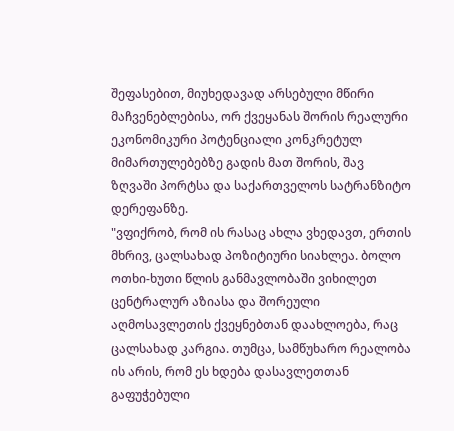შეფასებით, მიუხედავად არსებული მწირი მაჩვენებლებისა, ორ ქვეყანას შორის რეალური ეკონომიკური პოტენციალი კონკრეტულ მიმართულებებზე გადის მათ შორის, შავ ზღვაში პორტსა და საქართველოს სატრანზიტო დერეფანზე.
"ვფიქრობ, რომ ის რასაც ახლა ვხედავთ, ერთის მხრივ, ცალსახად პოზიტიური სიახლეა. ბოლო ოთხი-ხუთი წლის განმავლობაში ვიხილეთ ცენტრალურ აზიასა და შორეული აღმოსავლეთის ქვეყნებთან დაახლოება, რაც ცალსახად კარგია. თუმცა, სამწუხარო რეალობა ის არის, რომ ეს ხდება დასავლეთთან გაფუჭებული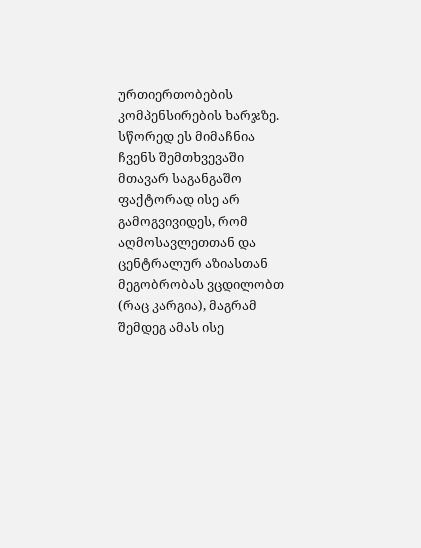ურთიერთობების კომპენსირების ხარჯზე. სწორედ ეს მიმაჩნია ჩვენს შემთხვევაში მთავარ საგანგაშო ფაქტორად ისე არ გამოგვივიდეს, რომ აღმოსავლეთთან და ცენტრალურ აზიასთან მეგობრობას ვცდილობთ (რაც კარგია), მაგრამ შემდეგ ამას ისე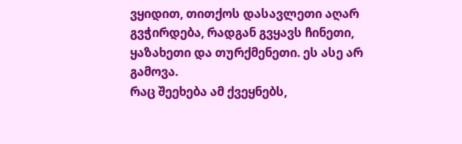ვყიდით, თითქოს დასავლეთი აღარ გვჭირდება, რადგან გვყავს ჩინეთი, ყაზახეთი და თურქმენეთი. ეს ასე არ გამოვა.
რაც შეეხება ამ ქვეყნებს,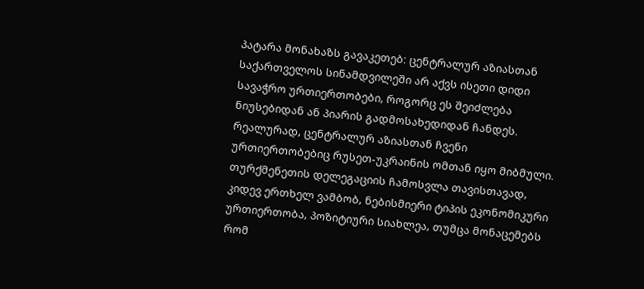პატარა მონახაზს გავაკეთებ: ცენტრალურ აზიასთან საქართველოს სინამდვილეში არ აქვს ისეთი დიდი სავაჭრო ურთიერთობები, როგორც ეს შეიძლება ნიუსებიდან ან პიარის გადმოსახედიდან ჩანდეს. რეალურად, ცენტრალურ აზიასთან ჩვენი ურთიერთობებიც რუსეთ-უკრაინის ომთან იყო მიბმული. თურქმენეთის დელეგაციის ჩამოსვლა თავისთავად, კიდევ ერთხელ ვამბობ, ნებისმიერი ტიპის ეკონომიკური ურთიერთობა, პოზიტიური სიახლეა, თუმცა მონაცემებს რომ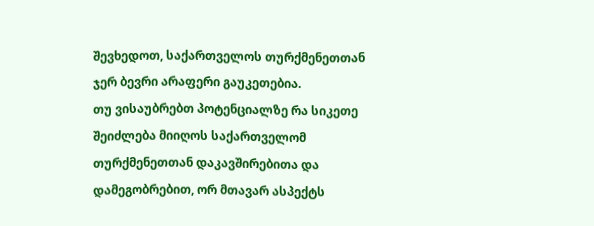შევხედოთ, საქართველოს თურქმენეთთან ჯერ ბევრი არაფერი გაუკეთებია.
თუ ვისაუბრებთ პოტენციალზე რა სიკეთე შეიძლება მიიღოს საქართველომ თურქმენეთთან დაკავშირებითა და დამეგობრებით, ორ მთავარ ასპექტს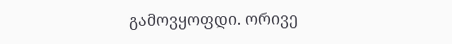გამოვყოფდი. ორივე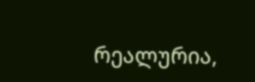რეალურია,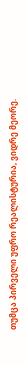თუმცა პირველი უფრო რეალისტურია, ვიდრე მეორე.